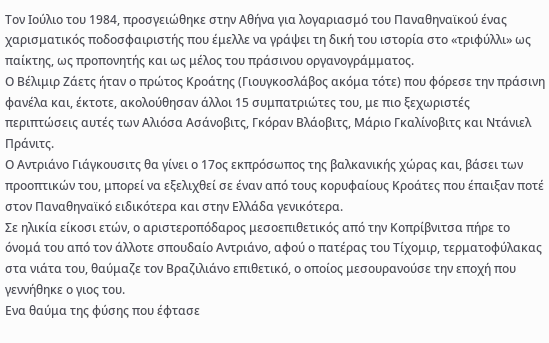Τον Ιούλιο του 1984, προσγειώθηκε στην Αθήνα για λογαριασμό του Παναθηναϊκού ένας χαρισματικός ποδοσφαιριστής που έμελλε να γράψει τη δική του ιστορία στο «τριφύλλι» ως παίκτης, ως προπονητής και ως μέλος του πράσινου οργανογράμματος.
Ο Βέλιμιρ Ζάετς ήταν ο πρώτος Κροάτης (Γιουγκοσλάβος ακόμα τότε) που φόρεσε την πράσινη φανέλα και, έκτοτε, ακολούθησαν άλλοι 15 συμπατριώτες του, με πιο ξεχωριστές περιπτώσεις αυτές των Αλιόσα Ασάνοβιτς, Γκόραν Βλάοβιτς, Μάριο Γκαλίνοβιτς και Ντάνιελ Πράνιτς.
Ο Αντριάνο Γιάγκουσιτς θα γίνει ο 17ος εκπρόσωπος της βαλκανικής χώρας και, βάσει των προοπτικών του, μπορεί να εξελιχθεί σε έναν από τους κορυφαίους Κροάτες που έπαιξαν ποτέ στον Παναθηναϊκό ειδικότερα και στην Ελλάδα γενικότερα.
Σε ηλικία είκοσι ετών, ο αριστεροπόδαρος μεσοεπιθετικός από την Κοπρίβνιτσα πήρε το όνομά του από τον άλλοτε σπουδαίο Αντριάνο, αφού ο πατέρας του Τίχομιρ, τερματοφύλακας στα νιάτα του, θαύμαζε τον Βραζιλιάνο επιθετικό, ο οποίος μεσουρανούσε την εποχή που γεννήθηκε ο γιος του.
Ενα θαύμα της φύσης που έφτασε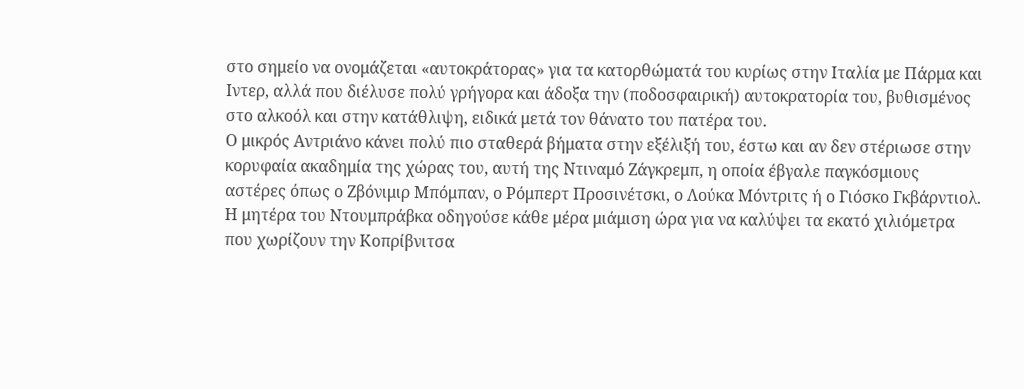στο σημείο να ονομάζεται «αυτοκράτορας» για τα κατορθώματά του κυρίως στην Ιταλία με Πάρμα και Ιντερ, αλλά που διέλυσε πολύ γρήγορα και άδοξα την (ποδοσφαιρική) αυτοκρατορία του, βυθισμένος στο αλκοόλ και στην κατάθλιψη, ειδικά μετά τον θάνατο του πατέρα του.
Ο μικρός Αντριάνο κάνει πολύ πιο σταθερά βήματα στην εξέλιξή του, έστω και αν δεν στέριωσε στην κορυφαία ακαδημία της χώρας του, αυτή της Ντιναμό Ζάγκρεμπ, η οποία έβγαλε παγκόσμιους αστέρες όπως ο Ζβόνιμιρ Μπόμπαν, ο Ρόμπερτ Προσινέτσκι, ο Λούκα Μόντριτς ή ο Γιόσκο Γκβάρντιολ.
Η μητέρα του Ντουμπράβκα οδηγούσε κάθε μέρα μιάμιση ώρα για να καλύψει τα εκατό χιλιόμετρα που χωρίζουν την Κοπρίβνιτσα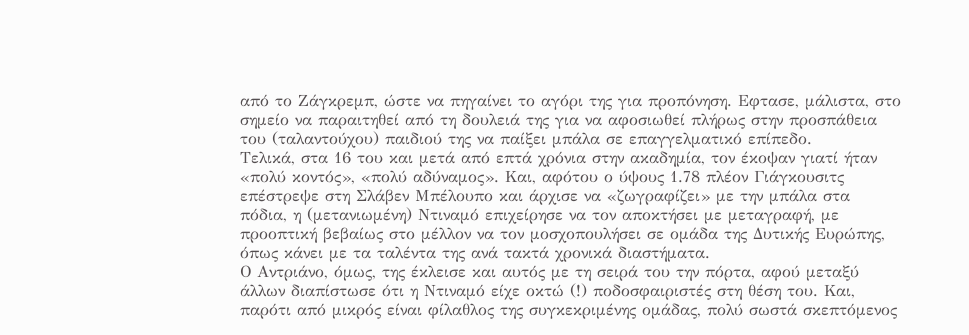από το Ζάγκρεμπ, ώστε να πηγαίνει το αγόρι της για προπόνηση. Εφτασε, μάλιστα, στο σημείο να παραιτηθεί από τη δουλειά της για να αφοσιωθεί πλήρως στην προσπάθεια του (ταλαντούχου) παιδιού της να παίξει μπάλα σε επαγγελματικό επίπεδο.
Τελικά, στα 16 του και μετά από επτά χρόνια στην ακαδημία, τον έκοψαν γιατί ήταν «πολύ κοντός», «πολύ αδύναμος». Και, αφότου ο ύψους 1.78 πλέον Γιάγκουσιτς επέστρεψε στη Σλάβεν Μπέλουπο και άρχισε να «ζωγραφίζει» με την μπάλα στα πόδια, η (μετανιωμένη) Ντιναμό επιχείρησε να τον αποκτήσει με μεταγραφή, με προοπτική βεβαίως στο μέλλον να τον μοσχοπουλήσει σε ομάδα της Δυτικής Ευρώπης, όπως κάνει με τα ταλέντα της ανά τακτά χρονικά διαστήματα.
Ο Αντριάνο, όμως, της έκλεισε και αυτός με τη σειρά του την πόρτα, αφού μεταξύ άλλων διαπίστωσε ότι η Ντιναμό είχε οκτώ (!) ποδοσφαιριστές στη θέση του. Και, παρότι από μικρός είναι φίλαθλος της συγκεκριμένης ομάδας, πολύ σωστά σκεπτόμενος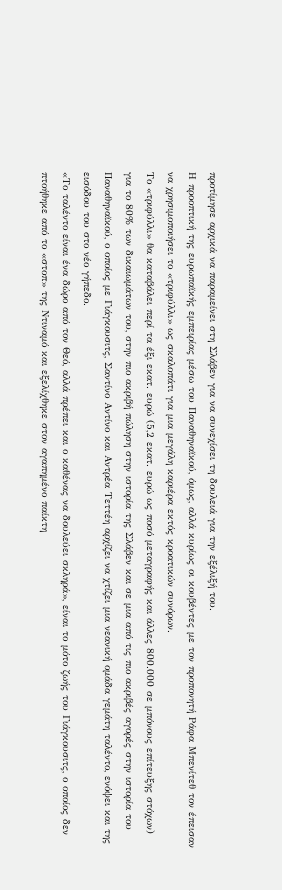προτίμησε αρχικά να παραμείνει στη Σλάβεν για να συνεχίσει τη δουλειά για την εξέλιξή του.
Η προοπτική της ευρωπαϊκής εμπειρίας μέσω του Παναθηναϊκού, όμως, αλλά κυρίως οι κουβέντες με τον προπονητή Ράφα Μπενίτεθ τον έπεισαν να χρησιμοποιήσει το «τριφύλλι» ως σκαλοπάτι για μια μεγάλη καριέρα εκτός κροατικών συνόρων.
Το «τριφύλλι» θα καταβάλει περί τα έξι εκατ. ευρώ (5,2 εκατ. ευρώ ως ποσό μεταγραφής και άλλες 800.000 σε μπόνους επίτευξης στόχων) για το 80% των δικαιωμάτων του, στην πιο ακριβή πώληση στην ιστορία της Σλάβεν και σε μια από τις πιο ακριβές αγορές στην ιστορία του Παναθηναϊκού, ο οποίος με Γιάγκουσιτς, Σαντίνο Αντίνο και Αντρέα Τεττέη αρχίζει να χτίζει μια νεανική ομάδα γεμάτη ταλέντο, ενόψει και της εισόδου του στο νέο γήπεδο.
«Το ταλέντο είναι ένα δώρο από τον Θεό, αλλά πρέπει και ο καθένας να δουλεύει σκληρά», είναι το μότο ζωής του Γιάγκουσιτς, ο οποίος δεν πτοήθηκε από το «στοπ» της Ντιναμό και εξελίχθηκε στον αγαπημένο παίκτη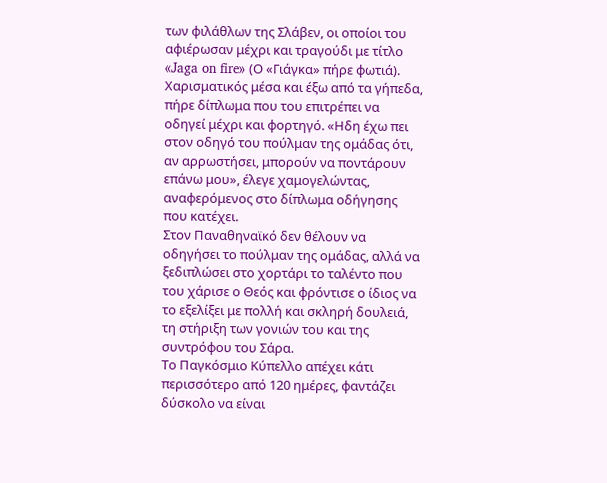των φιλάθλων της Σλάβεν, οι οποίοι του αφιέρωσαν μέχρι και τραγούδι με τίτλο «Jaga on fire» (Ο «Γιάγκα» πήρε φωτιά).
Χαρισματικός μέσα και έξω από τα γήπεδα, πήρε δίπλωμα που του επιτρέπει να οδηγεί μέχρι και φορτηγό. «Ηδη έχω πει στον οδηγό του πούλμαν της ομάδας ότι, αν αρρωστήσει, μπορούν να ποντάρουν επάνω μου», έλεγε χαμογελώντας, αναφερόμενος στο δίπλωμα οδήγησης που κατέχει.
Στον Παναθηναϊκό δεν θέλουν να οδηγήσει το πούλμαν της ομάδας, αλλά να ξεδιπλώσει στο χορτάρι το ταλέντο που του χάρισε ο Θεός και φρόντισε ο ίδιος να το εξελίξει με πολλή και σκληρή δουλειά, τη στήριξη των γονιών του και της συντρόφου του Σάρα.
Το Παγκόσμιο Κύπελλο απέχει κάτι περισσότερο από 120 ημέρες, φαντάζει δύσκολο να είναι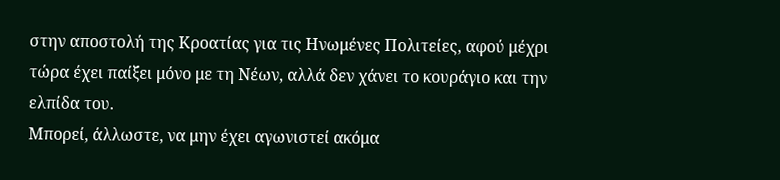στην αποστολή της Κροατίας για τις Ηνωμένες Πολιτείες, αφού μέχρι τώρα έχει παίξει μόνο με τη Νέων, αλλά δεν χάνει το κουράγιο και την ελπίδα του.
Μπορεί, άλλωστε, να μην έχει αγωνιστεί ακόμα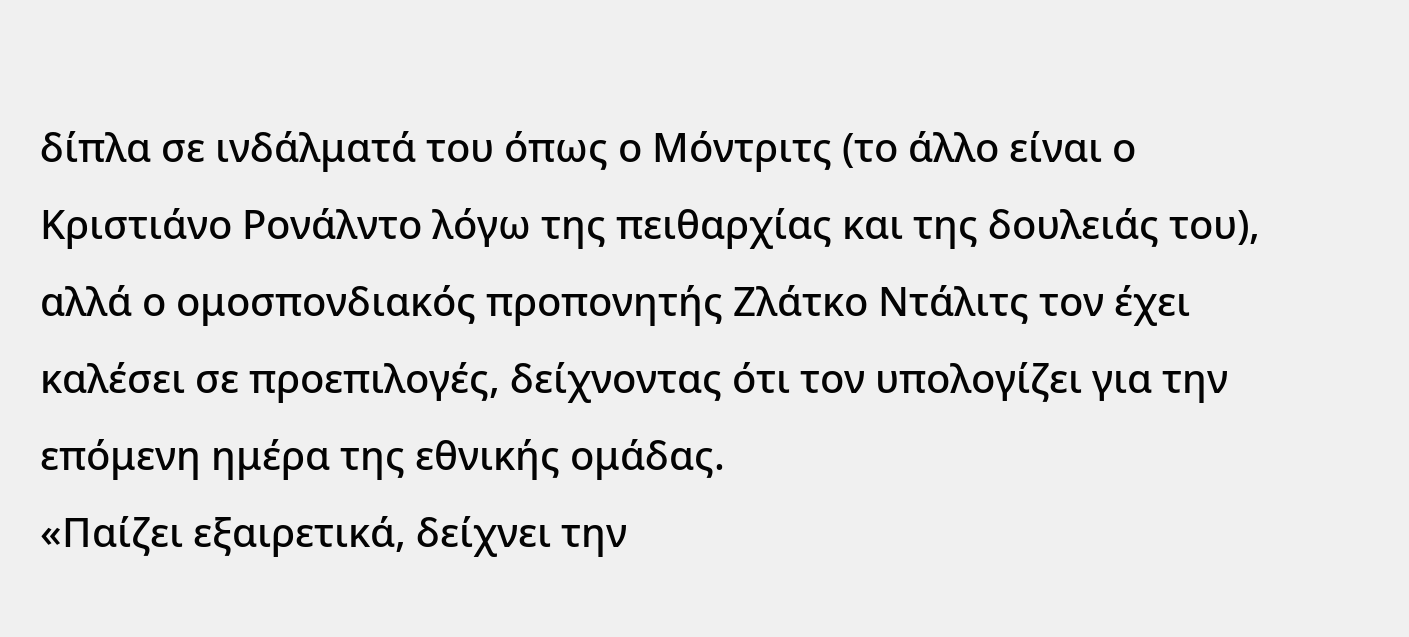δίπλα σε ινδάλματά του όπως ο Μόντριτς (το άλλο είναι ο Κριστιάνο Ρονάλντο λόγω της πειθαρχίας και της δουλειάς του), αλλά ο ομοσπονδιακός προπονητής Ζλάτκο Ντάλιτς τον έχει καλέσει σε προεπιλογές, δείχνοντας ότι τον υπολογίζει για την επόμενη ημέρα της εθνικής ομάδας.
«Παίζει εξαιρετικά, δείχνει την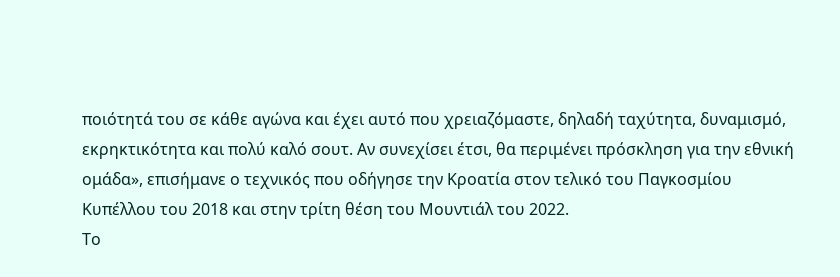ποιότητά του σε κάθε αγώνα και έχει αυτό που χρειαζόμαστε, δηλαδή ταχύτητα, δυναμισμό, εκρηκτικότητα και πολύ καλό σουτ. Αν συνεχίσει έτσι, θα περιμένει πρόσκληση για την εθνική ομάδα», επισήμανε ο τεχνικός που οδήγησε την Κροατία στον τελικό του Παγκοσμίου Κυπέλλου του 2018 και στην τρίτη θέση του Μουντιάλ του 2022.
Το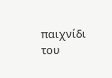παιχνίδι του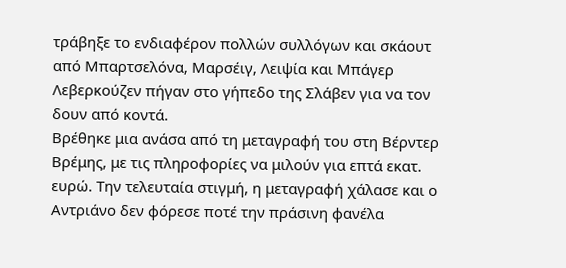τράβηξε το ενδιαφέρον πολλών συλλόγων και σκάουτ από Μπαρτσελόνα, Μαρσέιγ, Λειψία και Μπάγερ Λεβερκούζεν πήγαν στο γήπεδο της Σλάβεν για να τον δουν από κοντά.
Βρέθηκε μια ανάσα από τη μεταγραφή του στη Βέρντερ Βρέμης, με τις πληροφορίες να μιλούν για επτά εκατ. ευρώ. Την τελευταία στιγμή, η μεταγραφή χάλασε και ο Αντριάνο δεν φόρεσε ποτέ την πράσινη φανέλα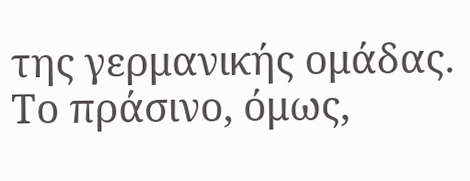της γερμανικής ομάδας. Το πράσινο, όμως,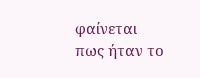φαίνεται πως ήταν το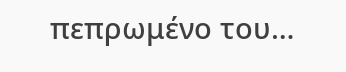πεπρωμένο του…